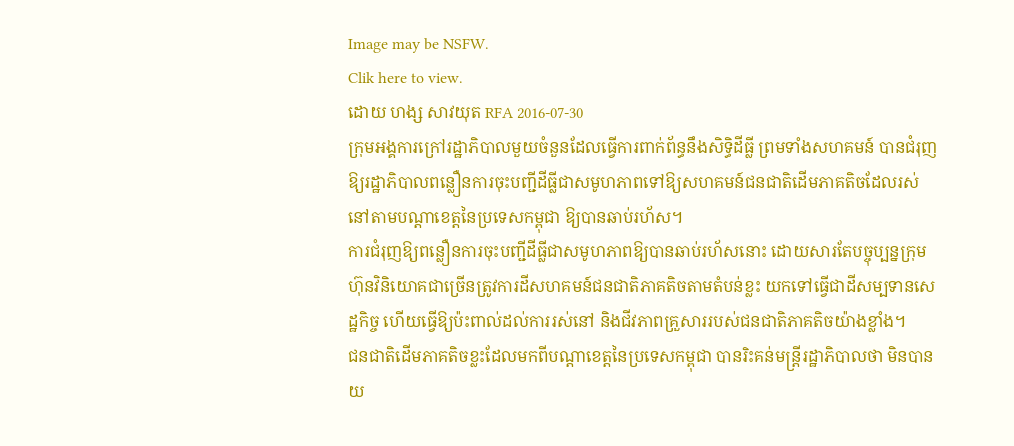Image may be NSFW.
Clik here to view.
ដោយ ហង្ស សាវយុត RFA 2016-07-30
ក្រុមអង្គការក្រៅរដ្ឋាភិបាលមួយចំនួនដែលធ្វើការពាក់ព័ន្ធនឹងសិទ្ធិដីធ្លី ព្រមទាំងសហគមន៍ បានជំរុញឱ្យរដ្ឋាភិបាលពន្លឿនការចុះបញ្ជីដីធ្លីជាសមូហភាពទៅឱ្យសហគមន៍ជនជាតិដើមភាគតិចដែលរស់នៅតាមបណ្ដាខេត្តនៃប្រទេសកម្ពុជា ឱ្យបានឆាប់រហ័ស។
ការជំរុញឱ្យពន្លឿនការចុះបញ្ជីដីធ្លីជាសមូហភាពឱ្យបានឆាប់រហ័សនោះ ដោយសារតែបច្ចុប្បន្នក្រុមហ៊ុនវិនិយោគជាច្រើនត្រូវការដីសហគមន៍ជនជាតិភាគតិចតាមតំបន់ខ្លះ យកទៅធ្វើជាដីសម្បទានសេដ្ឋកិច្ច ហើយធ្វើឱ្យប៉ះពាល់ដល់ការរស់នៅ និងជីវភាពគ្រួសាររបស់ជនជាតិភាគតិចយ៉ាងខ្លាំង។
ជនជាតិដើមភាគតិចខ្លះដែលមកពីបណ្ដាខេត្តនៃប្រទេសកម្ពុជា បានរិះគន់មន្ត្រីរដ្ឋាភិបាលថា មិនបានយ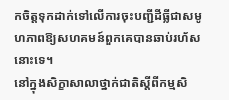កចិត្តទុកដាក់ទៅលើការចុះបញ្ជីដីធ្លីជាសមូហភាពឱ្យសហគមន៍ពួកគេបានឆាប់រហ័សនោះទេ។
នៅក្នុងសិក្ខាសាលាថ្នាក់ជាតិស្ដីពីកម្មសិ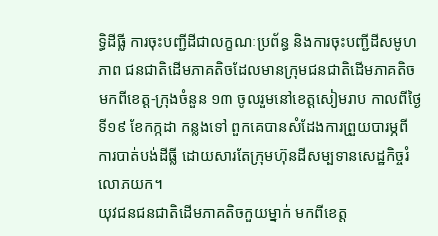ទ្ធិដីធ្លី ការចុះបញ្ជីដីជាលក្ខណៈប្រព័ន្ធ និងការចុះបញ្ជីដីសមូហភាព ជនជាតិដើមភាគតិចដែលមានក្រុមជនជាតិដើមភាគតិចមកពីខេត្ត-ក្រុងចំនួន ១៣ ចូលរួមនៅខេត្តសៀមរាប កាលពីថ្ងៃទី១៩ ខែកក្កដា កន្លងទៅ ពួកគេបានសំដែងការព្រួយបារម្ភពីការបាត់បង់ដីធ្លី ដោយសារតែក្រុមហ៊ុនដីសម្បទានសេដ្ឋកិច្ចរំលោភយក។
យុវជនជនជាតិដើមភាគតិចកួយម្នាក់ មកពីខេត្ត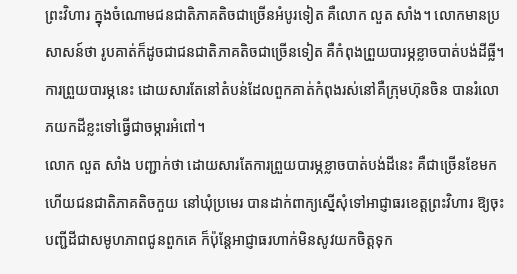ព្រះវិហារ ក្នុងចំណោមជនជាតិភាគតិចជាច្រើនអំបូរទៀត គឺលោក លួត សាំង។ លោកមានប្រសាសន៍ថា រូបគាត់ក៏ដូចជាជនជាតិភាគតិចជាច្រើនទៀត គឺកំពុងព្រួយបារម្ភខ្លាចបាត់បង់ដីធ្លី។ ការព្រួយបារម្ភនេះ ដោយសារតែនៅតំបន់ដែលពួកគាត់កំពុងរស់នៅគឺក្រុមហ៊ុនចិន បានរំលោភយកដីខ្លះទៅធ្វើជាចម្ការអំពៅ។
លោក លួត សាំង បញ្ជាក់ថា ដោយសារតែការព្រួយបារម្ភខ្លាចបាត់បង់ដីនេះ គឺជាច្រើនខែមកហើយជនជាតិភាគតិចកួយ នៅឃុំប្រមេរ បានដាក់ពាក្យស្នើសុំទៅអាជ្ញាធរខេត្តព្រះវិហារ ឱ្យចុះបញ្ជីដីជាសមូហភាពជូនពួកគេ ក៏ប៉ុន្តែអាជ្ញាធរហាក់មិនសូវយកចិត្តទុក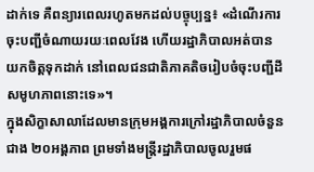ដាក់ទេ គឺពន្យារពេលរហូតមកដល់បច្ចុប្បន្ន៖ «ដំណើរការចុះបញ្ជីចំណាយរយៈពេលវែង ហើយរដ្ឋាភិបាលអត់បានយកចិត្តទុកដាក់ នៅពេលជនជាតិភាគតិចរៀបចំចុះបញ្ជីដីសមូហភាពនោះទេ»។
ក្នុងសិក្ខាសាលាដែលមានក្រុមអង្គការក្រៅរដ្ឋាភិបាលចំនួនជាង ២០អង្គភាព ព្រមទាំងមន្ត្រីរដ្ឋាភិបាលចូលរួមផ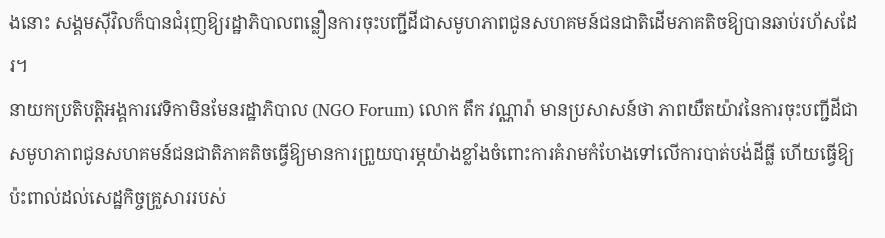ងនោះ សង្គមស៊ីវិលក៏បានជំរុញឱ្យរដ្ឋាភិបាលពន្លឿនការចុះបញ្ជីដីជាសមូហភាពជូនសហគមន៍ជនជាតិដើមភាគតិចឱ្យបានឆាប់រហ័សដែរ។
នាយកប្រតិបត្តិអង្គការវេទិកាមិនមែនរដ្ឋាភិបាល (NGO Forum) លោក តឹក វណ្ណារ៉ា មានប្រសាសន៍ថា ភាពយឺតយ៉ាវនៃការចុះបញ្ជីដីជាសមូហភាពជូនសហគមន៍ជនជាតិភាគតិចធ្វើឱ្យមានការព្រួយបារម្ភយ៉ាងខ្លាំងចំពោះការគំរាមកំហែងទៅលើការបាត់បង់ដីធ្លី ហើយធ្វើឱ្យប៉ះពាល់ដល់សេដ្ឋកិច្ចគ្រួសាររបស់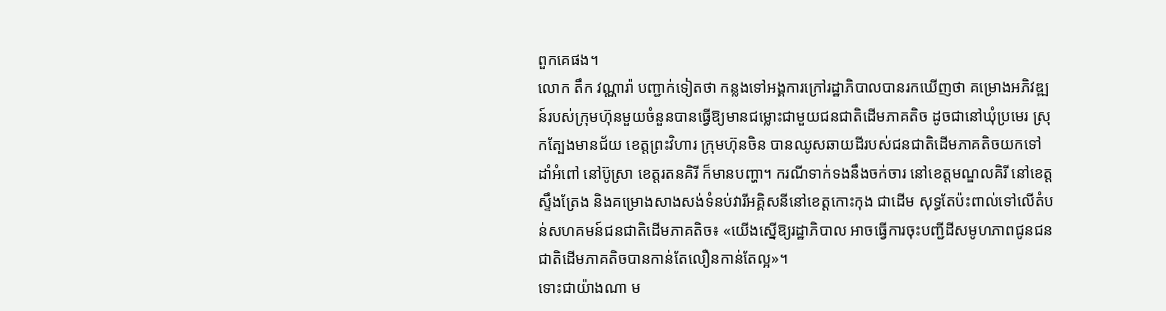ពួកគេផង។
លោក តឹក វណ្ណារ៉ា បញ្ជាក់ទៀតថា កន្លងទៅអង្គការក្រៅរដ្ឋាភិបាលបានរកឃើញថា គម្រោងអភិវឌ្ឍន៍របស់ក្រុមហ៊ុនមួយចំនួនបានធ្វើឱ្យមានជម្លោះជាមួយជនជាតិដើមភាគតិច ដូចជានៅឃុំប្រមេរ ស្រុកត្បែងមានជ័យ ខេត្តព្រះវិហារ ក្រុមហ៊ុនចិន បានឈូសឆាយដីរបស់ជនជាតិដើមភាគតិចយកទៅដាំអំពៅ នៅប៊ូស្រា ខេត្តរតនគិរី ក៏មានបញ្ហា។ ករណីទាក់ទងនឹងចក់ចារ នៅខេត្តមណ្ឌលគិរី នៅខេត្តស្ទឹងត្រែង និងគម្រោងសាងសង់ទំនប់វារីអគ្គិសនីនៅខេត្តកោះកុង ជាដើម សុទ្ធតែប៉ះពាល់ទៅលើតំបន់សហគមន៍ជនជាតិដើមភាគតិច៖ «យើងស្នើឱ្យរដ្ឋាភិបាល អាចធ្វើការចុះបញ្ជីដីសមូហភាពជូនជនជាតិដើមភាគតិចបានកាន់តែលឿនកាន់តែល្អ»។
ទោះជាយ៉ាងណា ម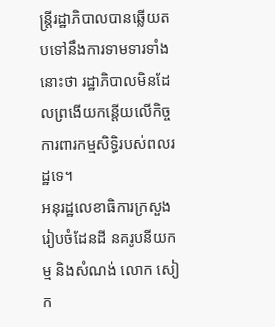ន្ត្រីរដ្ឋាភិបាលបានឆ្លើយតបទៅនឹងការទាមទារទាំងនោះថា រដ្ឋាភិបាលមិនដែលព្រងើយកន្តើយលើកិច្ចការពារកម្មសិទ្ធិរបស់ពលរដ្ឋទេ។
អនុរដ្ឋលេខាធិការក្រសួងរៀបចំដែនដី នគរូបនីយកម្ម និងសំណង់ លោក សៀក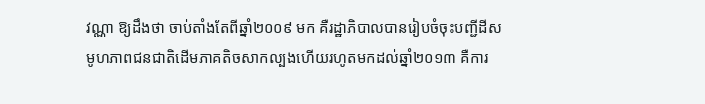វណ្ណា ឱ្យដឹងថា ចាប់តាំងតែពីឆ្នាំ២០០៩ មក គឺរដ្ឋាភិបាលបានរៀបចំចុះបញ្ជីដីសមូហភាពជនជាតិដើមភាគតិចសាកល្បងហើយរហូតមកដល់ឆ្នាំ២០១៣ គឺការ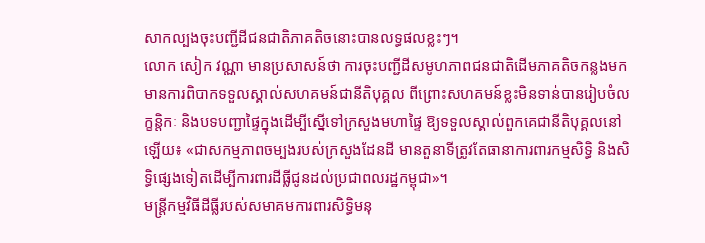សាកល្បងចុះបញ្ជីដីជនជាតិភាគតិចនោះបានលទ្ធផលខ្លះៗ។
លោក សៀក វណ្ណា មានប្រសាសន៍ថា ការចុះបញ្ជីដីសមូហភាពជនជាតិដើមភាគតិចកន្លងមកមានការពិបាកទទួលស្គាល់សហគមន៍ជានីតិបុគ្គល ពីព្រោះសហគមន៍ខ្លះមិនទាន់បានរៀបចំលក្ខន្តិកៈ និងបទបញ្ជាផ្ទៃក្នុងដើម្បីស្នើទៅក្រសួងមហាផ្ទៃ ឱ្យទទួលស្គាល់ពួកគេជានីតិបុគ្គលនៅឡើយ៖ «ជាសកម្មភាពចម្បងរបស់ក្រសួងដែនដី មានតួនាទីត្រូវតែធានាការពារកម្មសិទ្ធិ និងសិទ្ធិផ្សេងទៀតដើម្បីការពារដីធ្លីជូនដល់ប្រជាពលរដ្ឋកម្ពុជា»។
មន្ត្រីកម្មវិធីដីធ្លីរបស់សមាគមការពារសិទ្ធិមនុ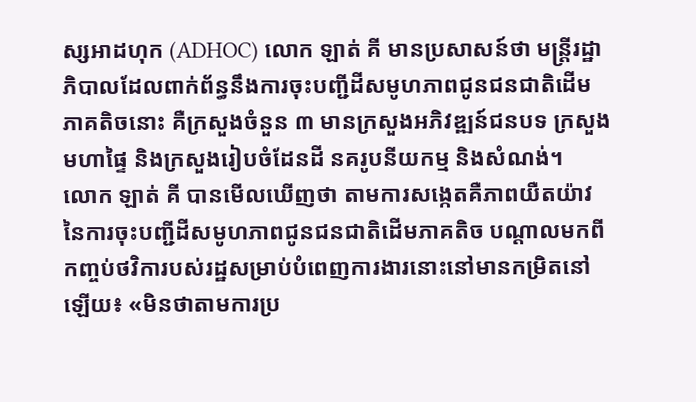ស្សអាដហុក (ADHOC) លោក ឡាត់ គី មានប្រសាសន៍ថា មន្ត្រីរដ្ឋាភិបាលដែលពាក់ព័ន្ធនឹងការចុះបញ្ជីដីសមូហភាពជូនជនជាតិដើមភាគតិចនោះ គឺក្រសួងចំនួន ៣ មានក្រសួងអភិវឌ្ឍន៍ជនបទ ក្រសួងមហាផ្ទៃ និងក្រសួងរៀបចំដែនដី នគរូបនីយកម្ម និងសំណង់។
លោក ឡាត់ គី បានមើលឃើញថា តាមការសង្កេតគឺភាពយឺតយ៉ាវនៃការចុះបញ្ជីដីសមូហភាពជូនជនជាតិដើមភាគតិច បណ្ដាលមកពីកញ្ចប់ថវិការបស់រដ្ឋសម្រាប់បំពេញការងារនោះនៅមានកម្រិតនៅឡើយ៖ «មិនថាតាមការប្រ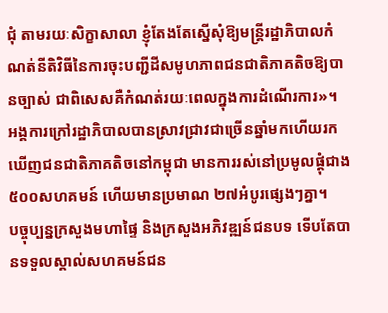ជុំ តាមរយៈសិក្ខាសាលា ខ្ញុំតែងតែស្នើសុំឱ្យមន្ត្រីរដ្ឋាភិបាលកំណត់នីតិវិធីនៃការចុះបញ្ជីដីសមូហភាពជនជាតិភាគតិចឱ្យបានច្បាស់ ជាពិសេសគឺកំណត់រយៈពេលក្នុងការដំណើរការ»។
អង្គការក្រៅរដ្ឋាភិបាលបានស្រាវជ្រាវជាច្រើនឆ្នាំមកហើយរកឃើញជនជាតិភាគតិចនៅកម្ពុជា មានការរស់នៅប្រមូលផ្ដុំជាង ៥០០សហគមន៍ ហើយមានប្រមាណ ២៧អំបូរផ្សេងៗគ្នា។
បច្ចុប្បន្នក្រសួងមហាផ្ទៃ និងក្រសួងអភិវឌ្ឍន៍ជនបទ ទើបតែបានទទួលស្គាល់សហគមន៍ជន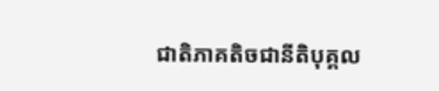ជាតិភាគតិចជានីតិបុគ្គល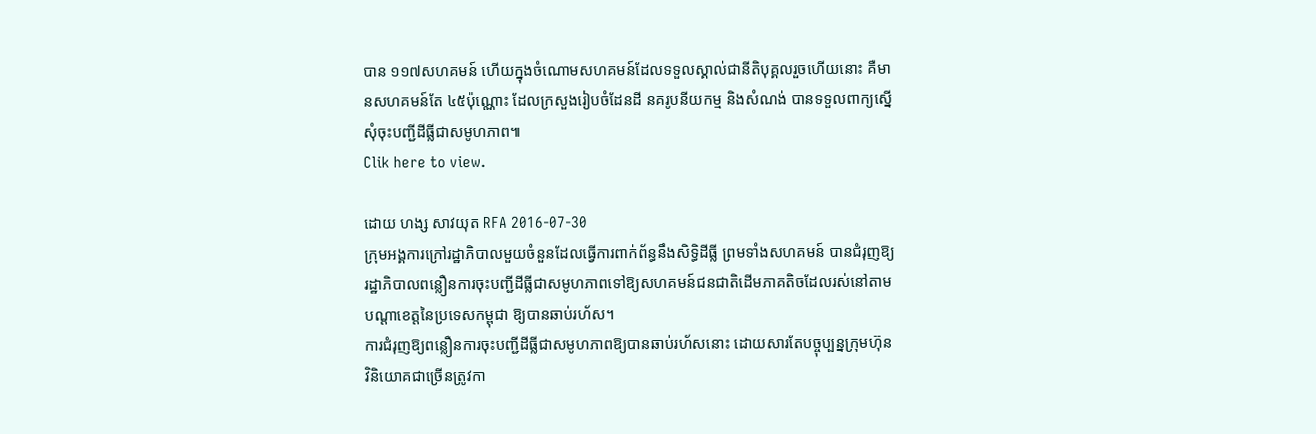បាន ១១៧សហគមន៍ ហើយក្នុងចំណោមសហគមន៍ដែលទទួលស្គាល់ជានីតិបុគ្គលរួចហើយនោះ គឺមានសហគមន៍តែ ៤៥ប៉ុណ្ណោះ ដែលក្រសួងរៀបចំដែនដី នគរូបនីយកម្ម និងសំណង់ បានទទួលពាក្យស្នើសុំចុះបញ្ជីដីធ្លីជាសមូហភាព៕
Clik here to view.

ដោយ ហង្ស សាវយុត RFA 2016-07-30
ក្រុមអង្គការក្រៅរដ្ឋាភិបាលមួយចំនួនដែលធ្វើការពាក់ព័ន្ធនឹងសិទ្ធិដីធ្លី ព្រមទាំងសហគមន៍ បានជំរុញឱ្យរដ្ឋាភិបាលពន្លឿនការចុះបញ្ជីដីធ្លីជាសមូហភាពទៅឱ្យសហគមន៍ជនជាតិដើមភាគតិចដែលរស់នៅតាមបណ្ដាខេត្តនៃប្រទេសកម្ពុជា ឱ្យបានឆាប់រហ័ស។
ការជំរុញឱ្យពន្លឿនការចុះបញ្ជីដីធ្លីជាសមូហភាពឱ្យបានឆាប់រហ័សនោះ ដោយសារតែបច្ចុប្បន្នក្រុមហ៊ុនវិនិយោគជាច្រើនត្រូវកា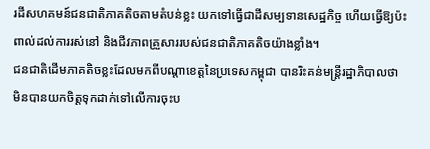រដីសហគមន៍ជនជាតិភាគតិចតាមតំបន់ខ្លះ យកទៅធ្វើជាដីសម្បទានសេដ្ឋកិច្ច ហើយធ្វើឱ្យប៉ះពាល់ដល់ការរស់នៅ និងជីវភាពគ្រួសាររបស់ជនជាតិភាគតិចយ៉ាងខ្លាំង។
ជនជាតិដើមភាគតិចខ្លះដែលមកពីបណ្ដាខេត្តនៃប្រទេសកម្ពុជា បានរិះគន់មន្ត្រីរដ្ឋាភិបាលថា មិនបានយកចិត្តទុកដាក់ទៅលើការចុះប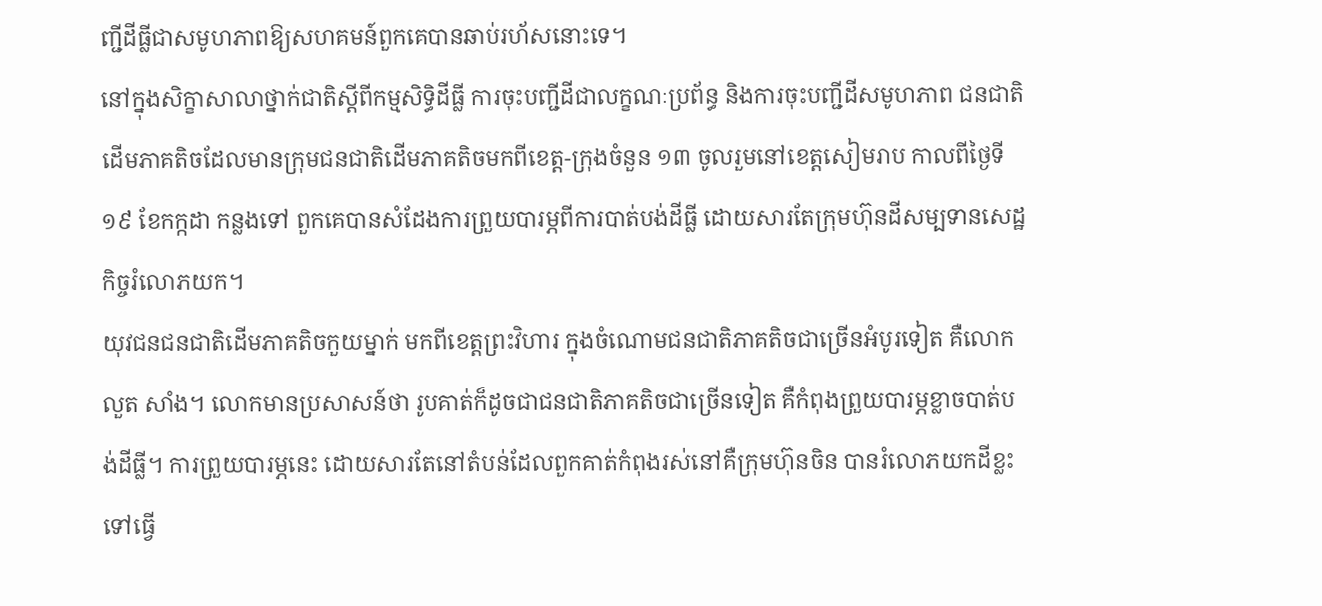ញ្ជីដីធ្លីជាសមូហភាពឱ្យសហគមន៍ពួកគេបានឆាប់រហ័សនោះទេ។
នៅក្នុងសិក្ខាសាលាថ្នាក់ជាតិស្ដីពីកម្មសិទ្ធិដីធ្លី ការចុះបញ្ជីដីជាលក្ខណៈប្រព័ន្ធ និងការចុះបញ្ជីដីសមូហភាព ជនជាតិដើមភាគតិចដែលមានក្រុមជនជាតិដើមភាគតិចមកពីខេត្ត-ក្រុងចំនួន ១៣ ចូលរួមនៅខេត្តសៀមរាប កាលពីថ្ងៃទី១៩ ខែកក្កដា កន្លងទៅ ពួកគេបានសំដែងការព្រួយបារម្ភពីការបាត់បង់ដីធ្លី ដោយសារតែក្រុមហ៊ុនដីសម្បទានសេដ្ឋកិច្ចរំលោភយក។
យុវជនជនជាតិដើមភាគតិចកួយម្នាក់ មកពីខេត្តព្រះវិហារ ក្នុងចំណោមជនជាតិភាគតិចជាច្រើនអំបូរទៀត គឺលោក លួត សាំង។ លោកមានប្រសាសន៍ថា រូបគាត់ក៏ដូចជាជនជាតិភាគតិចជាច្រើនទៀត គឺកំពុងព្រួយបារម្ភខ្លាចបាត់បង់ដីធ្លី។ ការព្រួយបារម្ភនេះ ដោយសារតែនៅតំបន់ដែលពួកគាត់កំពុងរស់នៅគឺក្រុមហ៊ុនចិន បានរំលោភយកដីខ្លះទៅធ្វើ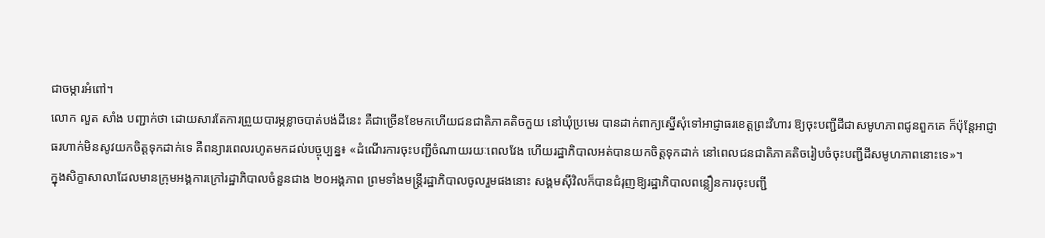ជាចម្ការអំពៅ។
លោក លួត សាំង បញ្ជាក់ថា ដោយសារតែការព្រួយបារម្ភខ្លាចបាត់បង់ដីនេះ គឺជាច្រើនខែមកហើយជនជាតិភាគតិចកួយ នៅឃុំប្រមេរ បានដាក់ពាក្យស្នើសុំទៅអាជ្ញាធរខេត្តព្រះវិហារ ឱ្យចុះបញ្ជីដីជាសមូហភាពជូនពួកគេ ក៏ប៉ុន្តែអាជ្ញាធរហាក់មិនសូវយកចិត្តទុកដាក់ទេ គឺពន្យារពេលរហូតមកដល់បច្ចុប្បន្ន៖ «ដំណើរការចុះបញ្ជីចំណាយរយៈពេលវែង ហើយរដ្ឋាភិបាលអត់បានយកចិត្តទុកដាក់ នៅពេលជនជាតិភាគតិចរៀបចំចុះបញ្ជីដីសមូហភាពនោះទេ»។
ក្នុងសិក្ខាសាលាដែលមានក្រុមអង្គការក្រៅរដ្ឋាភិបាលចំនួនជាង ២០អង្គភាព ព្រមទាំងមន្ត្រីរដ្ឋាភិបាលចូលរួមផងនោះ សង្គមស៊ីវិលក៏បានជំរុញឱ្យរដ្ឋាភិបាលពន្លឿនការចុះបញ្ជី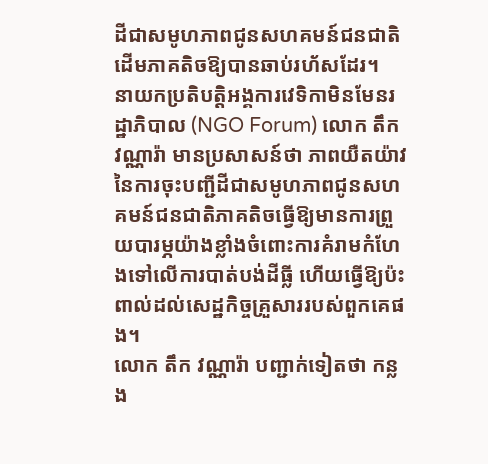ដីជាសមូហភាពជូនសហគមន៍ជនជាតិដើមភាគតិចឱ្យបានឆាប់រហ័សដែរ។
នាយកប្រតិបត្តិអង្គការវេទិកាមិនមែនរដ្ឋាភិបាល (NGO Forum) លោក តឹក វណ្ណារ៉ា មានប្រសាសន៍ថា ភាពយឺតយ៉ាវនៃការចុះបញ្ជីដីជាសមូហភាពជូនសហគមន៍ជនជាតិភាគតិចធ្វើឱ្យមានការព្រួយបារម្ភយ៉ាងខ្លាំងចំពោះការគំរាមកំហែងទៅលើការបាត់បង់ដីធ្លី ហើយធ្វើឱ្យប៉ះពាល់ដល់សេដ្ឋកិច្ចគ្រួសាររបស់ពួកគេផង។
លោក តឹក វណ្ណារ៉ា បញ្ជាក់ទៀតថា កន្លង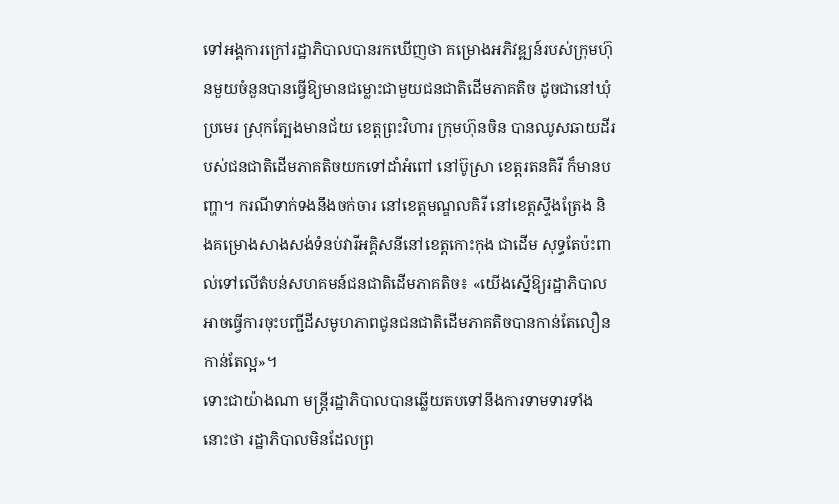ទៅអង្គការក្រៅរដ្ឋាភិបាលបានរកឃើញថា គម្រោងអភិវឌ្ឍន៍របស់ក្រុមហ៊ុនមួយចំនួនបានធ្វើឱ្យមានជម្លោះជាមួយជនជាតិដើមភាគតិច ដូចជានៅឃុំប្រមេរ ស្រុកត្បែងមានជ័យ ខេត្តព្រះវិហារ ក្រុមហ៊ុនចិន បានឈូសឆាយដីរបស់ជនជាតិដើមភាគតិចយកទៅដាំអំពៅ នៅប៊ូស្រា ខេត្តរតនគិរី ក៏មានបញ្ហា។ ករណីទាក់ទងនឹងចក់ចារ នៅខេត្តមណ្ឌលគិរី នៅខេត្តស្ទឹងត្រែង និងគម្រោងសាងសង់ទំនប់វារីអគ្គិសនីនៅខេត្តកោះកុង ជាដើម សុទ្ធតែប៉ះពាល់ទៅលើតំបន់សហគមន៍ជនជាតិដើមភាគតិច៖ «យើងស្នើឱ្យរដ្ឋាភិបាល អាចធ្វើការចុះបញ្ជីដីសមូហភាពជូនជនជាតិដើមភាគតិចបានកាន់តែលឿនកាន់តែល្អ»។
ទោះជាយ៉ាងណា មន្ត្រីរដ្ឋាភិបាលបានឆ្លើយតបទៅនឹងការទាមទារទាំងនោះថា រដ្ឋាភិបាលមិនដែលព្រ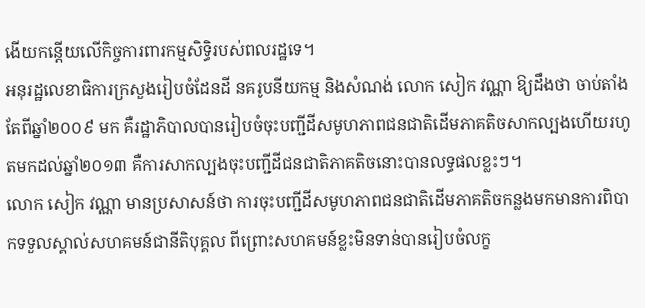ងើយកន្តើយលើកិច្ចការពារកម្មសិទ្ធិរបស់ពលរដ្ឋទេ។
អនុរដ្ឋលេខាធិការក្រសួងរៀបចំដែនដី នគរូបនីយកម្ម និងសំណង់ លោក សៀក វណ្ណា ឱ្យដឹងថា ចាប់តាំងតែពីឆ្នាំ២០០៩ មក គឺរដ្ឋាភិបាលបានរៀបចំចុះបញ្ជីដីសមូហភាពជនជាតិដើមភាគតិចសាកល្បងហើយរហូតមកដល់ឆ្នាំ២០១៣ គឺការសាកល្បងចុះបញ្ជីដីជនជាតិភាគតិចនោះបានលទ្ធផលខ្លះៗ។
លោក សៀក វណ្ណា មានប្រសាសន៍ថា ការចុះបញ្ជីដីសមូហភាពជនជាតិដើមភាគតិចកន្លងមកមានការពិបាកទទួលស្គាល់សហគមន៍ជានីតិបុគ្គល ពីព្រោះសហគមន៍ខ្លះមិនទាន់បានរៀបចំលក្ខ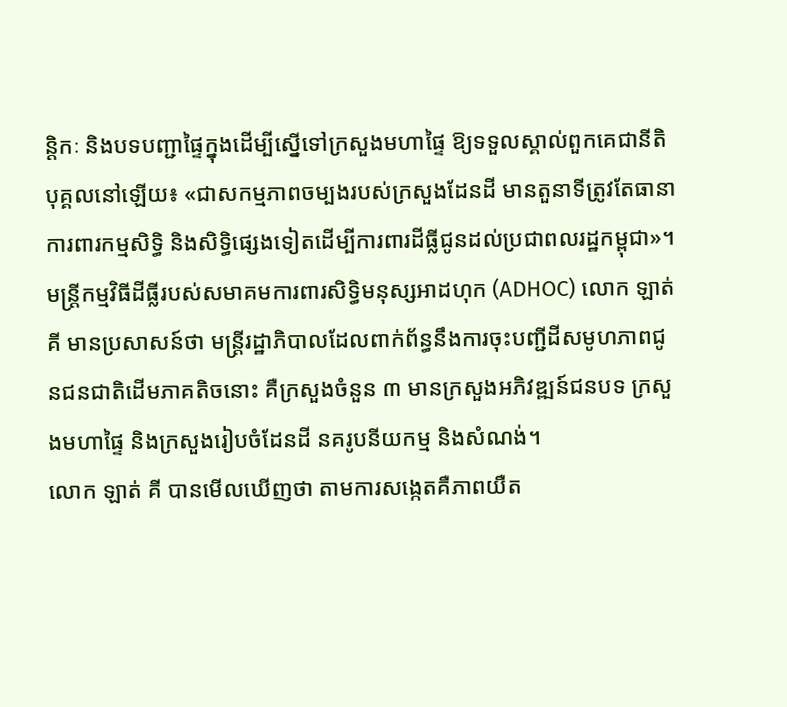ន្តិកៈ និងបទបញ្ជាផ្ទៃក្នុងដើម្បីស្នើទៅក្រសួងមហាផ្ទៃ ឱ្យទទួលស្គាល់ពួកគេជានីតិបុគ្គលនៅឡើយ៖ «ជាសកម្មភាពចម្បងរបស់ក្រសួងដែនដី មានតួនាទីត្រូវតែធានាការពារកម្មសិទ្ធិ និងសិទ្ធិផ្សេងទៀតដើម្បីការពារដីធ្លីជូនដល់ប្រជាពលរដ្ឋកម្ពុជា»។
មន្ត្រីកម្មវិធីដីធ្លីរបស់សមាគមការពារសិទ្ធិមនុស្សអាដហុក (ADHOC) លោក ឡាត់ គី មានប្រសាសន៍ថា មន្ត្រីរដ្ឋាភិបាលដែលពាក់ព័ន្ធនឹងការចុះបញ្ជីដីសមូហភាពជូនជនជាតិដើមភាគតិចនោះ គឺក្រសួងចំនួន ៣ មានក្រសួងអភិវឌ្ឍន៍ជនបទ ក្រសួងមហាផ្ទៃ និងក្រសួងរៀបចំដែនដី នគរូបនីយកម្ម និងសំណង់។
លោក ឡាត់ គី បានមើលឃើញថា តាមការសង្កេតគឺភាពយឺត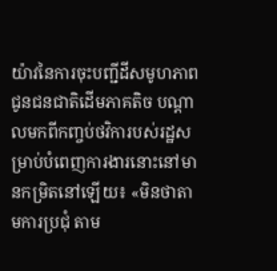យ៉ាវនៃការចុះបញ្ជីដីសមូហភាពជូនជនជាតិដើមភាគតិច បណ្ដាលមកពីកញ្ចប់ថវិការបស់រដ្ឋសម្រាប់បំពេញការងារនោះនៅមានកម្រិតនៅឡើយ៖ «មិនថាតាមការប្រជុំ តាម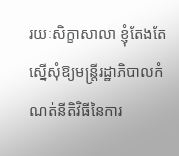រយៈសិក្ខាសាលា ខ្ញុំតែងតែស្នើសុំឱ្យមន្ត្រីរដ្ឋាភិបាលកំណត់នីតិវិធីនៃការ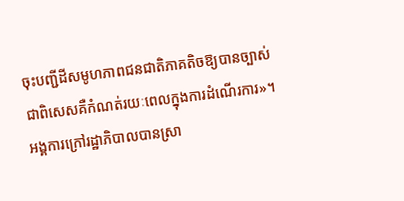ចុះបញ្ជីដីសមូហភាពជនជាតិភាគតិចឱ្យបានច្បាស់ ជាពិសេសគឺកំណត់រយៈពេលក្នុងការដំណើរការ»។
អង្គការក្រៅរដ្ឋាភិបាលបានស្រា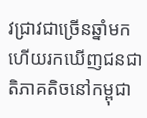វជ្រាវជាច្រើនឆ្នាំមកហើយរកឃើញជនជាតិភាគតិចនៅកម្ពុជា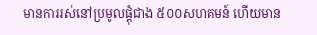មានការរស់នៅប្រមូលផ្ដុំជាង ៥០០សហគមន៍ ហើយមាន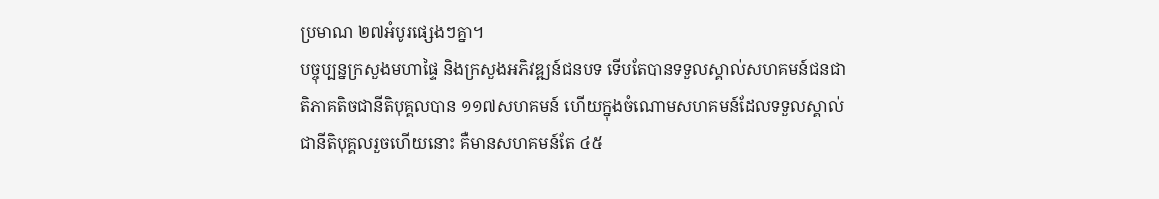ប្រមាណ ២៧អំបូរផ្សេងៗគ្នា។
បច្ចុប្បន្នក្រសួងមហាផ្ទៃ និងក្រសួងអភិវឌ្ឍន៍ជនបទ ទើបតែបានទទួលស្គាល់សហគមន៍ជនជាតិភាគតិចជានីតិបុគ្គលបាន ១១៧សហគមន៍ ហើយក្នុងចំណោមសហគមន៍ដែលទទួលស្គាល់ជានីតិបុគ្គលរួចហើយនោះ គឺមានសហគមន៍តែ ៤៥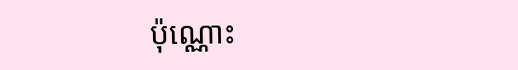ប៉ុណ្ណោះ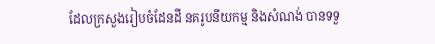ដែលក្រសួងរៀបចំដែនដី នគរូបនីយកម្ម និងសំណង់ បានទទួ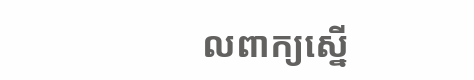លពាក្យស្នើ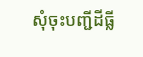សុំចុះបញ្ជីដីធ្លី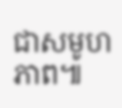ជាសមូហភាព៕